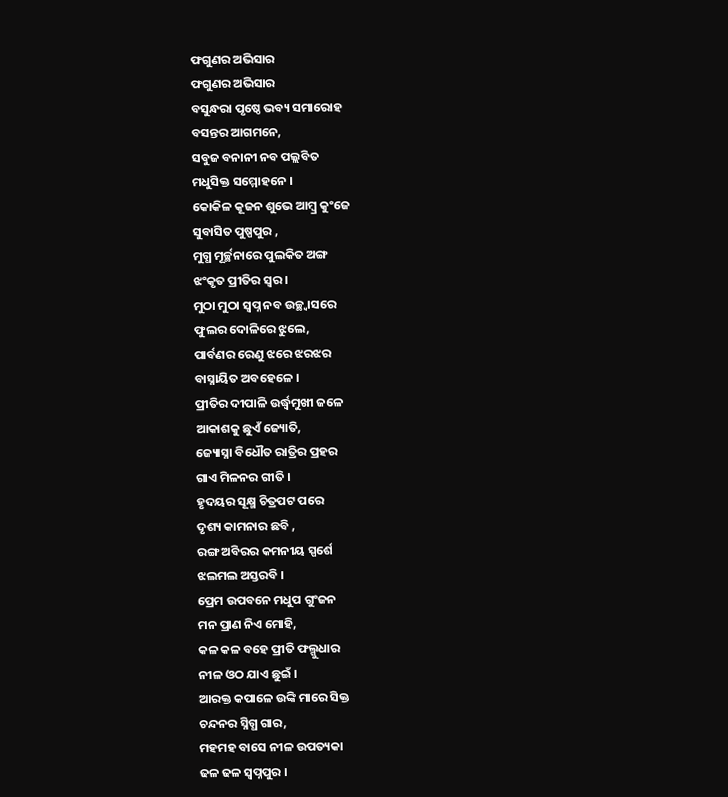ଫଗୁଣର ଅଭିସାର
ଫଗୁଣର ଅଭିସାର
ବସୁନ୍ଧରା ପୃଷ୍ଠେ ଭବ୍ୟ ସମାରୋହ
ବସନ୍ତର ଆଗମନେ,
ସବୁଜ ବନାନୀ ନବ ପଲ୍ଲବିତ
ମଧୁସିକ୍ତ ସମ୍ମୋହନେ ।
କୋକିଳ କୂଜନ ଶୁଭେ ଆମ୍ବ୍ର କୁଂଜେ
ସୁବାସିତ ପୁଷ୍ପପୁର ,
ମୁଗ୍ଧ ମୂର୍ଚ୍ଛନାରେ ପୁଲକିତ ଅଙ୍ଗ
ଝଂକୃତ ପ୍ରୀତିର ସ୍ବର ।
ମୁଠା ମୁଠା ସ୍ବପ୍ନ ନବ ଉଚ୍ଛ୍ବାସରେ
ଫୁଲର ଦୋଳିରେ ଝୁଲେ,
ପାର୍ବଣର ରେଣୁ ଝରେ ଝରଝର
ବାସ୍ନାୟିତ ଅବହେଳେ ।
ପ୍ରୀତିର ଦୀପାଳି ଉର୍ଦ୍ଧ୍ବମୁଖୀ ଜଳେ
ଆକାଶକୁ ଛୁଏଁ ଜ୍ୟୋତି,
ଜ୍ୟୋସ୍ନା ବିଧୌତ ରାତ୍ରିର ପ୍ରହର
ଗାଏ ମିଳନର ଗୀତି ।
ହୃଦୟର ସୂକ୍ଷ୍ମ ଚିତ୍ରପଟ ପରେ
ଦୃଶ୍ୟ କାମନାର ଛବି ,
ରଙ୍ଗ ଅବିରର କମନୀୟ ସ୍ପର୍ଶେ
ଝଲମଲ ଅସ୍ତରବି ।
ପ୍ରେମ ଉପବନେ ମଧୁପ ଗୁଂଜନ
ମନ ପ୍ରାଣ ନିଏ ମୋହି,
କଳ କଳ ବହେ ପ୍ରୀତି ଫଲ୍ଗୁଧାର
ନୀଳ ଓଠ ଯାଏ ଛୁଇଁ ।
ଆରକ୍ତ କପାଳେ ଉଙ୍କି ମାରେ ସିକ୍ତ
ଚନ୍ଦନର ସ୍ନିଗ୍ଧ ଗାର,
ମହମହ ବାସେ ନୀଳ ଉପତ୍ୟକା
ଢଳ ଢଳ ସ୍ବପ୍ନପୁର ।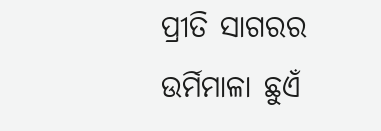ପ୍ରୀତି ସାଗରର ଉର୍ମିମାଳା ଛୁଏଁ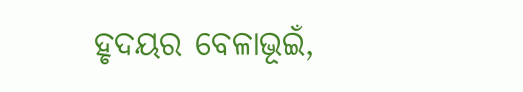ହୃଦୟର ବେଳାଭୂଇଁ,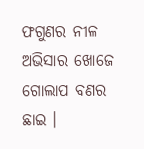ଫଗୁଣର ନୀଳ ଅଭିସାର ଖୋଜେ
ଗୋଲାପ ବଣର ଛାଇ ।